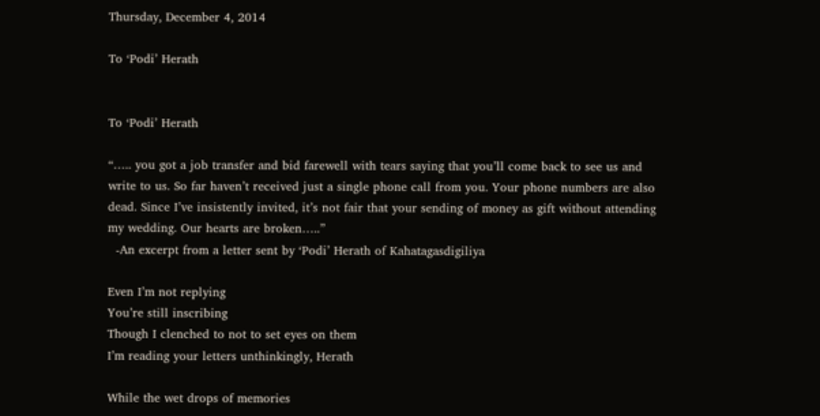Thursday, December 4, 2014

To ‘Podi’ Herath


To ‘Podi’ Herath

“….. you got a job transfer and bid farewell with tears saying that you’ll come back to see us and write to us. So far haven’t received just a single phone call from you. Your phone numbers are also dead. Since I’ve insistently invited, it’s not fair that your sending of money as gift without attending my wedding. Our hearts are broken…..”
  -An excerpt from a letter sent by ‘Podi’ Herath of Kahatagasdigiliya

Even I’m not replying
You’re still inscribing
Though I clenched to not to set eyes on them
I’m reading your letters unthinkingly, Herath

While the wet drops of memories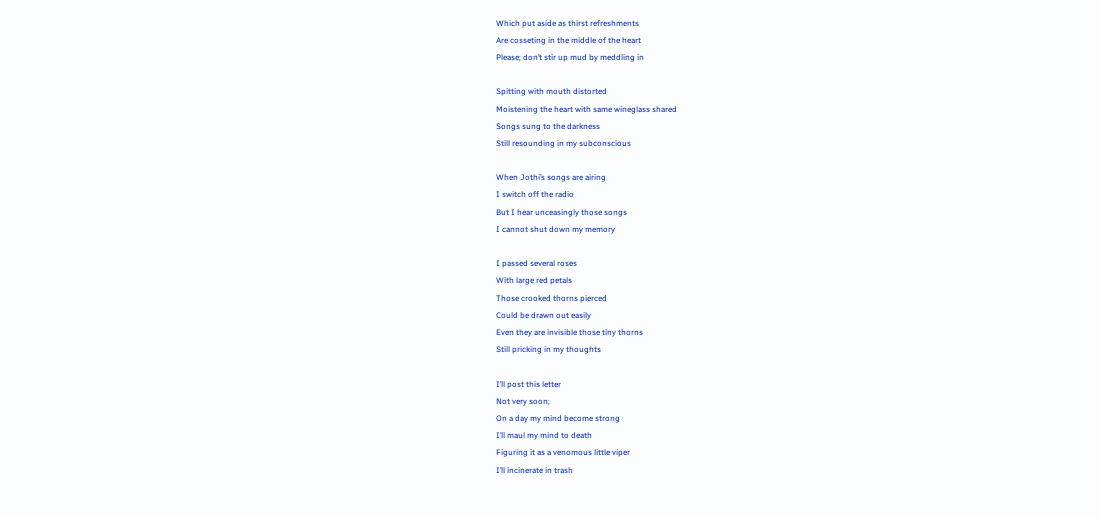Which put aside as thirst refreshments
Are cosseting in the middle of the heart
Please; don’t stir up mud by meddling in

Spitting with mouth distorted
Moistening the heart with same wineglass shared
Songs sung to the darkness
Still resounding in my subconscious

When Jothi’s songs are airing
I switch off the radio
But I hear unceasingly those songs
I cannot shut down my memory

I passed several roses
With large red petals
Those crooked thorns pierced
Could be drawn out easily
Even they are invisible those tiny thorns
Still pricking in my thoughts

I’ll post this letter
Not very soon;
On a day my mind become strong
I’ll maul my mind to death
Figuring it as a venomous little viper
I’ll incinerate in trash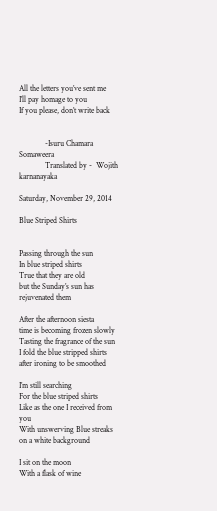All the letters you’ve sent me
I’ll pay homage to you
If you please, don’t write back


             -Isuru Chamara Somaweera
             Translated by -  Wojith karnanayaka

Saturday, November 29, 2014

Blue Striped Shirts


Passing through the sun
In blue striped shirts
True that they are old
but the Sunday’s sun has rejuvenated them

After the afternoon siesta
time is becoming frozen slowly
Tasting the fragrance of the sun
I fold the blue stripped shirts after ironing to be smoothed

I’m still searching
For the blue striped shirts
Like as the one I received from you
With unswerving Blue streaks
on a white background

I sit on the moon
With a flask of wine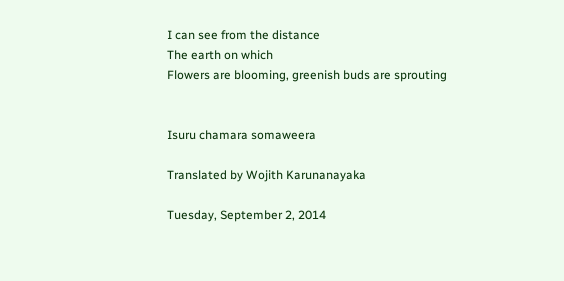I can see from the distance
The earth on which
Flowers are blooming, greenish buds are sprouting


Isuru chamara somaweera

Translated by Wojith Karunanayaka

Tuesday, September 2, 2014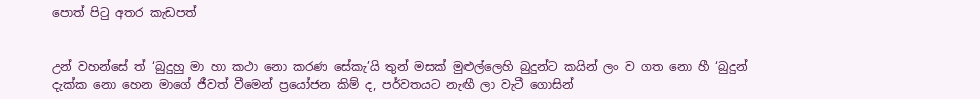පොත් පිටු අතර කැඩපත්


උන් වහන්සේ ත් ‘බුදුහු මා හා කථා නො කරණ සේකැ’යි තුන් මසක් මුළුල්ලෙහි බුදුන්ට කයින් ලං ව ගත නො හී ‘බුදුන් දැක්ක නො හෙන මාගේ ජීවත් වීමෙන් ප්‍රයෝජන කිම් ද, පර්වතයට නැඟී ලා වැටී ගොසින්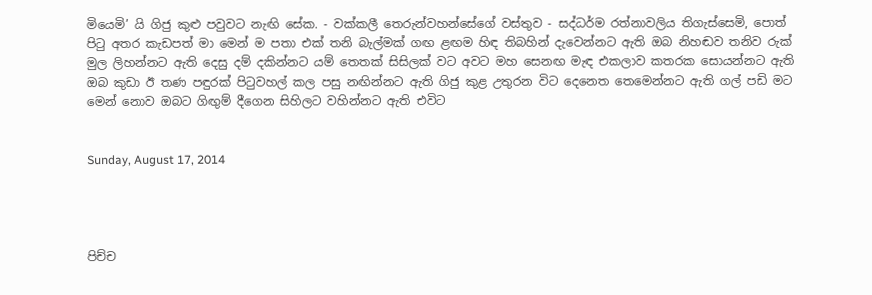මියෙමි’ යි ගිජු කුළු පවුවට නැඟි සේක. - වක්කලී තෙරුන්වහන්සේගේ වස්තුව - සද්ධර්ම රත්නාවලිය තිගැස්සෙමි, පොත් පිටු අතර කැඩපත් මා මෙන් ම පතා එක් තනි බැල්මක් ගඟ ළඟම හිඳ තිබහින් දැවෙන්නට ඇති ඔබ නිහඬව තනිව රුක් මුල ලිහන්නට ඇති දෙසු දම් දකින්නට යම් තෙතක් සිසිලක් වට අවට මහ සෙනඟ මැඳ එකලාව කතරක සොයන්නට ඇති ඔබ කුඩා ඊ තණ පඳුරක් පිටුවහල් කල පසු නඟින්නට ඇති ගිජු කුළ උතුරන විට දෙනෙත තෙමෙන්නට ඇති ගල් පඩි මට මෙන් නොව ඔබට ගිඟුම් දීගෙන සිහිලට වහින්නට ඇති එවිට


Sunday, August 17, 2014




පිච්ච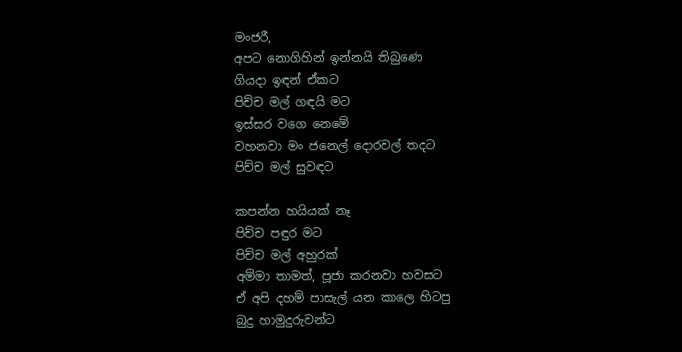මංජරී,
අපට නොගිහින් ඉන්නයි තිබුණෙ
ගියදා ඉඳන් ඒකට
පිච්ච මල් ගඳයි මට
ඉස්සර වගෙ නෙමේ
වහනවා මං ජනෙල් දොරවල් තදට
පිච්ච මල් සුවඳට

කපන්න හයියක් නෑ
පිච්ච පඳුර මට
පිච්ච මල් අහුරක්
අම්මා තාමත්, පූජා කරනවා හවසට
ඒ අපි දහම් පාසැල් යන කාලෙ හිටපු
බුදු හාමුදුරුවන්ට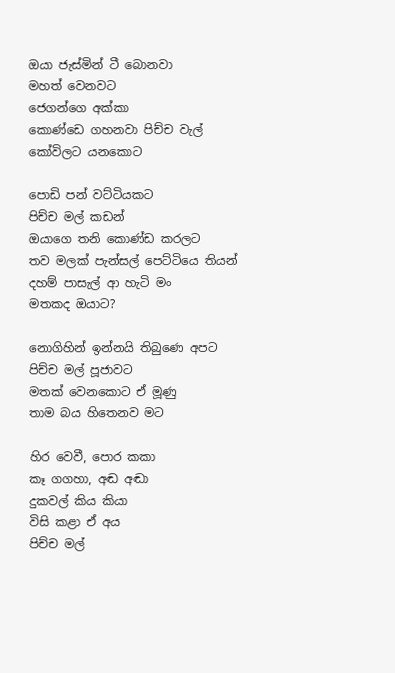ඔයා ජැස්මින් ටී බොනවා
මහත් වෙනවට
ජෙගන්ගෙ අක්කා
කොණ්ඩෙ ගහනවා පිච්ච වැල්
කෝවිලට යනකොට

පොඩි පන් වට්ටියකට
පිච්ච මල් කඩන්
ඔයාගෙ තනි කොණ්ඩ කරලට
තව මලක් පැන්සල් පෙට්ටියෙ තියන්
දහම් පාසැල් ආ හැටි මං
මතකද ඔයාට?

නොගිහින් ඉන්නයි තිබුණෙ අපට
පිච්ච මල් පූජාවට
මතක් වෙනකොට ඒ මූණු
තාම බය හිතෙනව මට

හිර වෙවී, පොර කකා
කෑ ගගහා, අඬ අඬා
දුකවල් කිය කියා
විසි කළා ඒ අය
පිච්ච මල්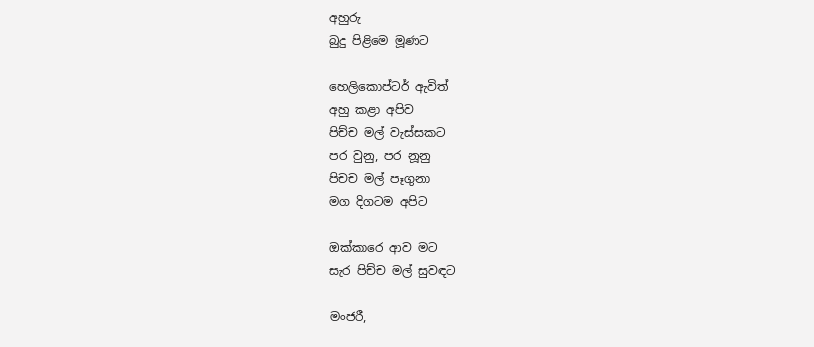අහුරු
බුදු පිළිමෙ මූණට

හෙලිකොප්ටර් ඇවිත්
අහු කළා අපිව
පිච්ච මල් වැස්සකට
පර වුනු, පර නූනු
පිචච මල් පෑගුනා
මග දිගටම අපිට

ඔක්කාරෙ ආව මට
සැර පිච්ච මල් සුවඳට

මංජරී,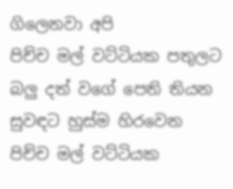ගිලෙනවා අපි
පිච්ච මල් වට්ටියක පතුලට
බලු දත් වගේ පෙති තියන
සුවඳට හුස්ම හිරවෙන
පිච්ච මල් වට්ටියක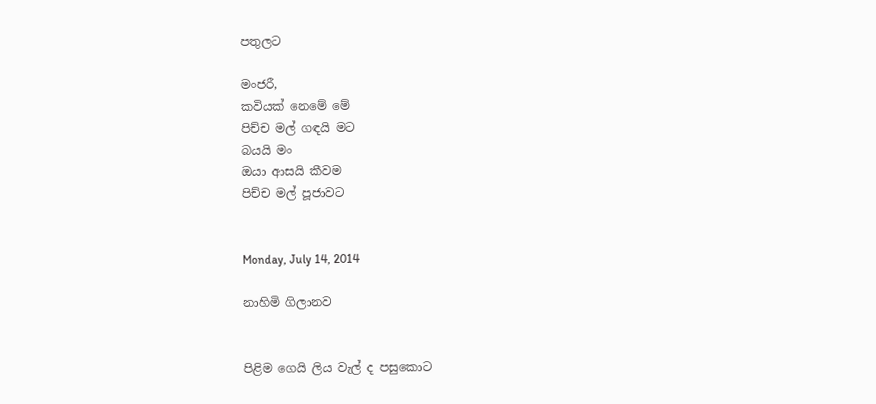පතුලට

මංජරී,
කවියක් නෙමේ මේ
පිච්ච මල් ගඳයි මට
බයයි මං
ඔයා ආසයි කීවම
පිච්ච මල් පූජාවට


Monday, July 14, 2014

නාහිමි ගිලානව


පිළිම ගෙයි ලිය වැල් ද පසුකොට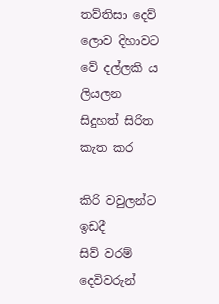තව්තිසා දෙව් ලොව දිහාවට
වේ දල්ලකි ය ලියලන
සිදුහත් සිරිත කැත කර

කිරි වවුලන්ට ඉඩදී
සිව් වරම් දෙවිවරුන්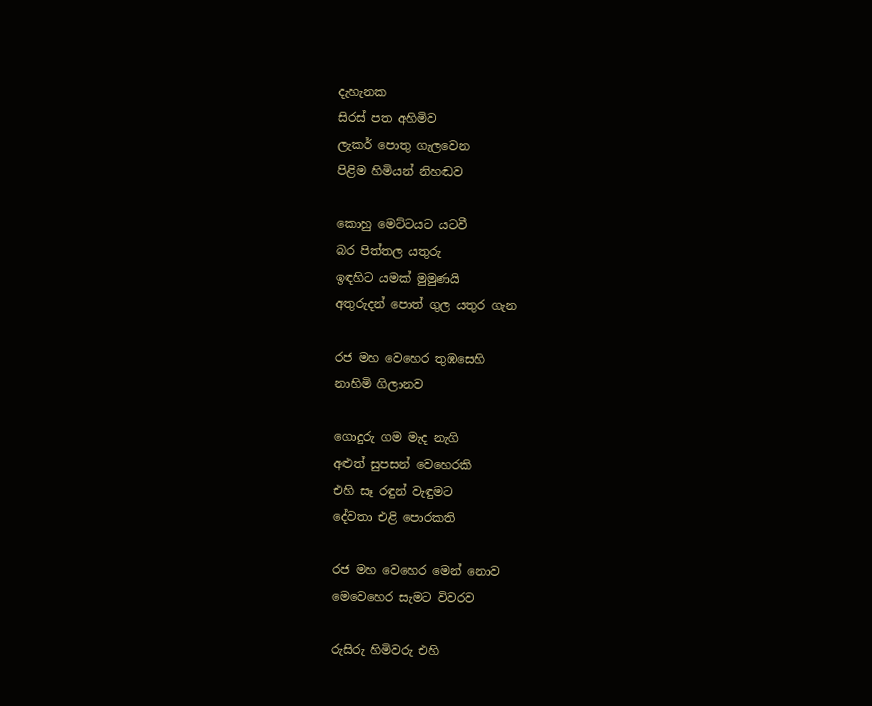දැහැනක
සිරස් පත අහිමිව
ලැකර් පොතු ගැලවෙන
පිළිම හිමියන් නිහඬව

කොහු මෙට්ටයට යටවී
බර පිත්තල යතුරු
ඉඳහිට යමක් මුමුණයි
අතුරුදන් පොත් ගුල යතුර ගැන

රජ මහ වෙහෙර තුඹසෙහි
නාහිමි ගිලානව

ගොදුරු ගම මැද නැගි
අළුත් සුපසන් වෙහෙරකි
එහි සෑ රඳුන් වැඳුමට
දේවතා එළි පොරකති

රජ මහ වෙහෙර මෙන් නොව
මෙවෙහෙර සැමට විවරව

රුසිරු හිමිවරු එහි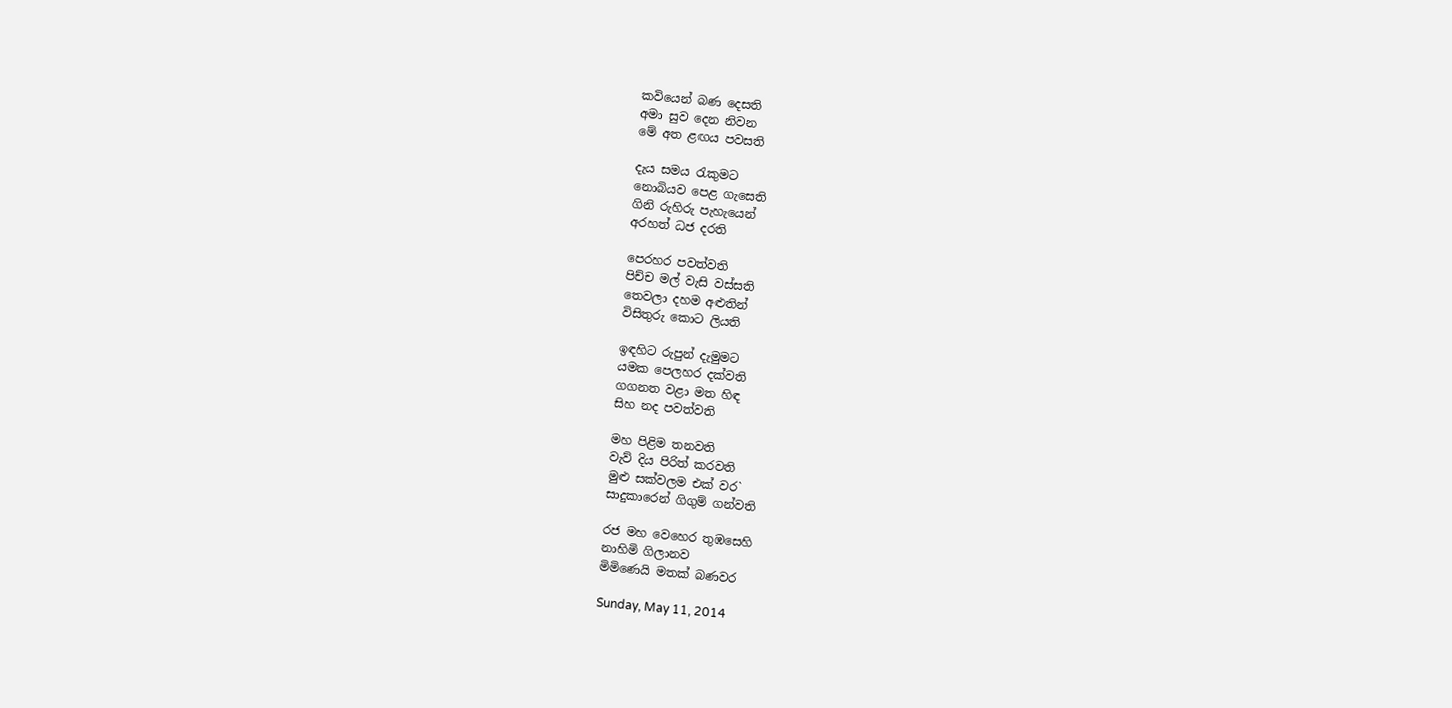කවියෙන් බණ දෙසති
අමා සුව දෙන නිවන
මේ අත ළඟය පවසති

දැය සමය රැකුමට
නොබියව පෙළ ගැසෙති
ගිනි රුහිරු පැහැයෙන්
අරහත් ධජ දරති

පෙරහර පවත්වති
පිච්ච මල් වැසි වස්සති
තෙවලා දහම අළුතින්
විසිතුරු කොට ලියති

ඉඳහිට රුපුන් දැමුමට
යමක පෙලහර දක්වති
ගගනත වළා මත හිඳ
සිහ නද පවත්වති

මහ පිළිම තනවති
වැව් දිය පිරිත් කරවති
මුළු සක්වලම එක් වර`
සාදුකාරෙන් ගිගුම් ගන්වති

රජ මහ වෙහෙර තුඹසෙහි
නාහිමි ගිලානව
මිමිණෙයි මතක් බණවර

Sunday, May 11, 2014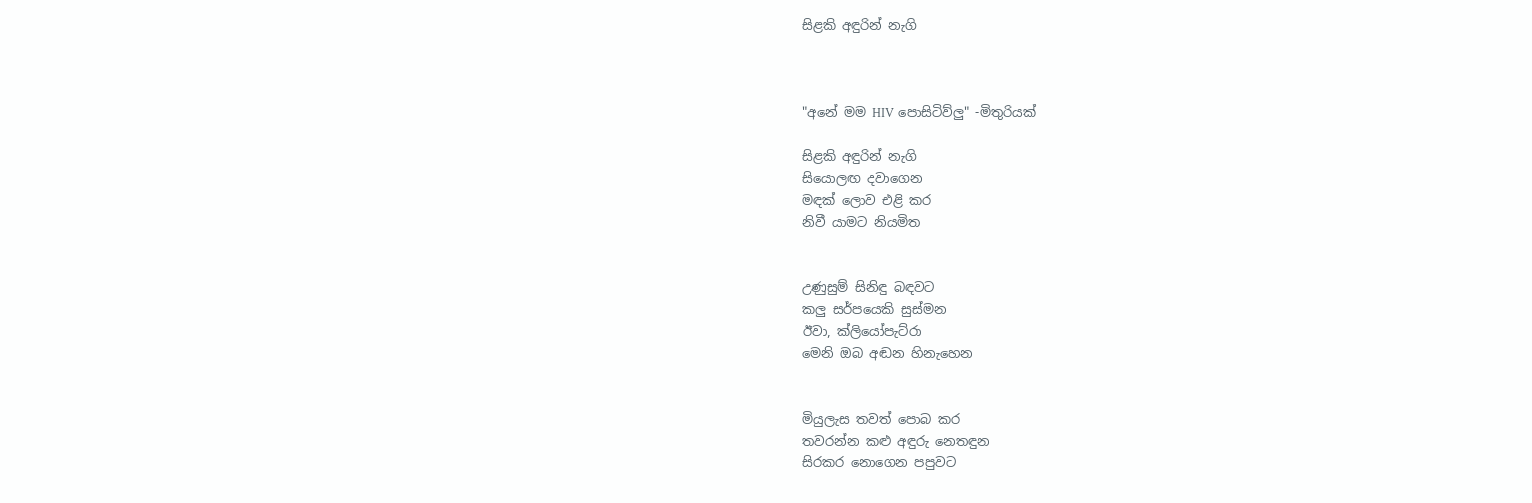සිළකි අඳුරින් නැගි



"අනේ මම HIV පොසිටිව්ලු" -මිතුරියක්

සිළකි අඳුරින් නැගි
සියොලඟ දවාගෙන
මඳක් ලොව එළි කර
නිවී යාමට නියමිත


උණුසුම් සිනිඳු බඳවට
කලු සර්පයෙකි සුස්මන
ඊවා, ක්ලියෝපැට්රා
මෙනි ඔබ අඬන හිනැහෙන


මියුලැස තවත් පොබ කර
තවරන්න කළු අඳුරු නෙතඳුන
සිරකර නොගෙන පපුවට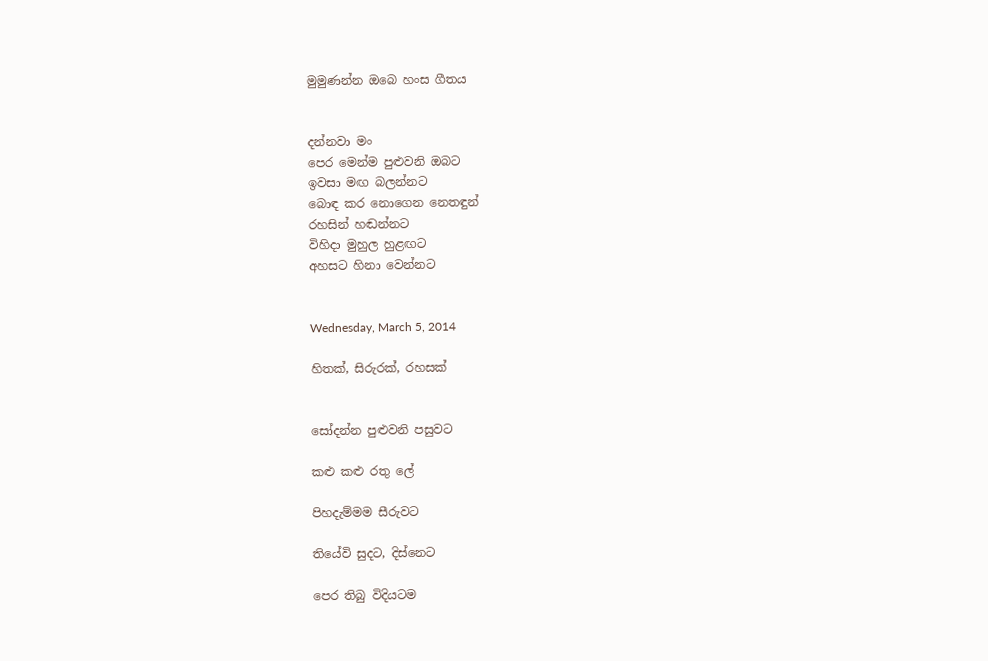මුමුණන්න ඔබෙ හංස ගීතය


දන්නවා මං
පෙර මෙන්ම පුළුවනි ඔබට
ඉවසා මඟ බලන්නට
බොඳ කර නොගෙන නෙතඳුන්
රහසින් හඬන්නට
විහිදා මුහුල හුළඟට
අහසට හිනා වෙන්නට


Wednesday, March 5, 2014

හිතක්, සිරුරක්, රහසක්


සෝදන්න පුළුවනි පසුවට

කළු කළු රතු ලේ

පිහදැම්මම සීරුවට

තියේවි සුදට, දිස්නෙට

පෙර තිබු විදියටම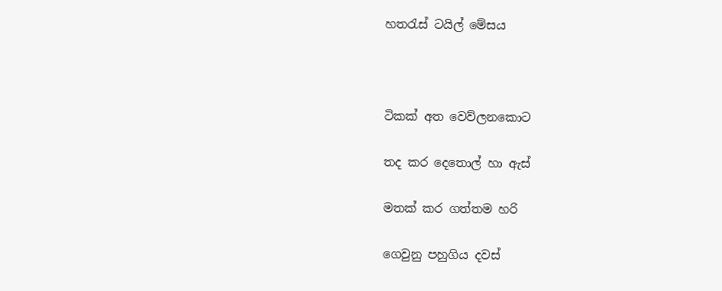හතරැස් ටයිල් මේසය



ටිකක් අත වෙව්ලනකොට

තද කර දෙතොල් හා ඇස්

මතක් කර ගත්තම හරි

ගෙවුනු පහුගිය දවස්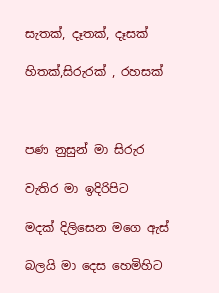සැතක්, දෑතක්, දෑසක්

හිතක්,සිරුරක් , රහසක්



පණ නුසුන් මා සිරුර

වැතිර මා ඉදිරිපිට

මදක් දිලිසෙන මගෙ ඇස්

බලයි මා දෙස හෙමිහිට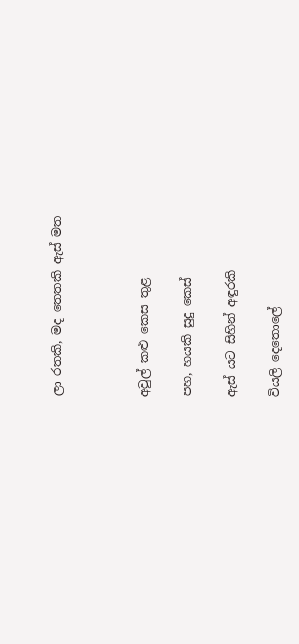ලා රතකි, මද තෙතකි ඇස් මත



අවුල් කළු කෙස තුළ

පහ, හයකි සුදු කෙස්

ඇස් යට සිහින් අඳුරකි

වියලි දෙතොලේ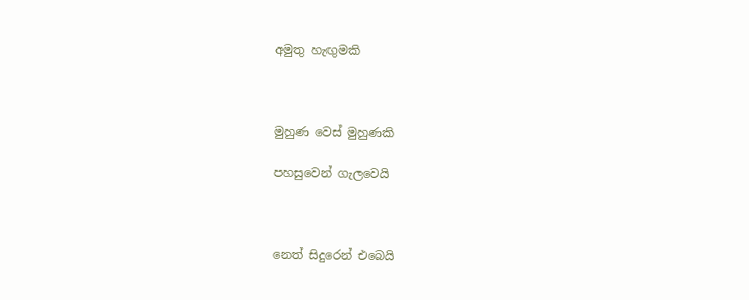අමුතු හැඟුමකි



මුහුණ වෙස් මුහුණකි

පහසුවෙන් ගැලවෙයි



නෙත් සිදුරෙන් එබෙයි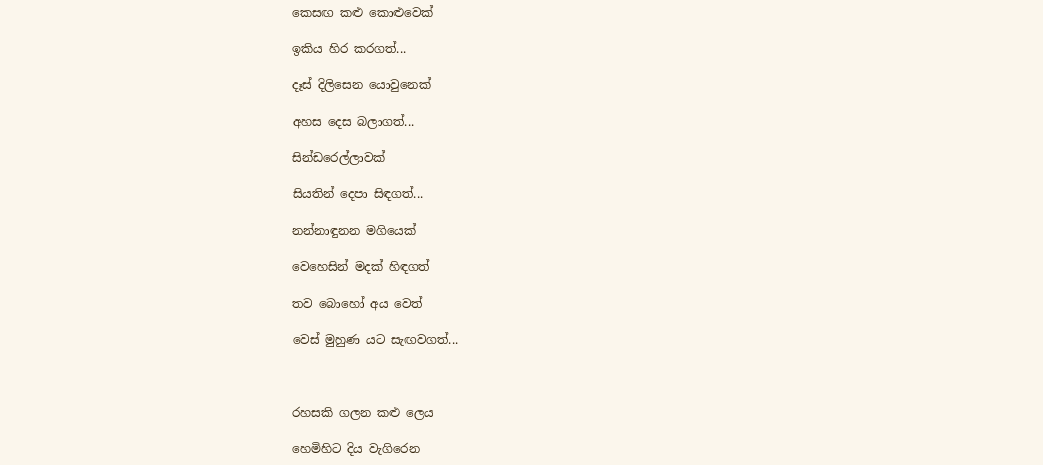කෙසඟ කළු කොළුවෙක්

ඉකිය හිර කරගත්...

දෑස් දිලිසෙන යොවුනෙක්

අහස දෙස බලාගත්...

සින්ඩරෙල්ලාවක්

සියතින් දෙපා සිඳගත්...

නන්නාඳුනන මගියෙක්

වෙහෙසින් මදක් හිඳගත්

තව බොහෝ අය වෙත්

වෙස් මුහුණ යට සැඟවගත්...



රහසකි ගලන කළු ලෙය

හෙමිහිට දිය වැගිරෙන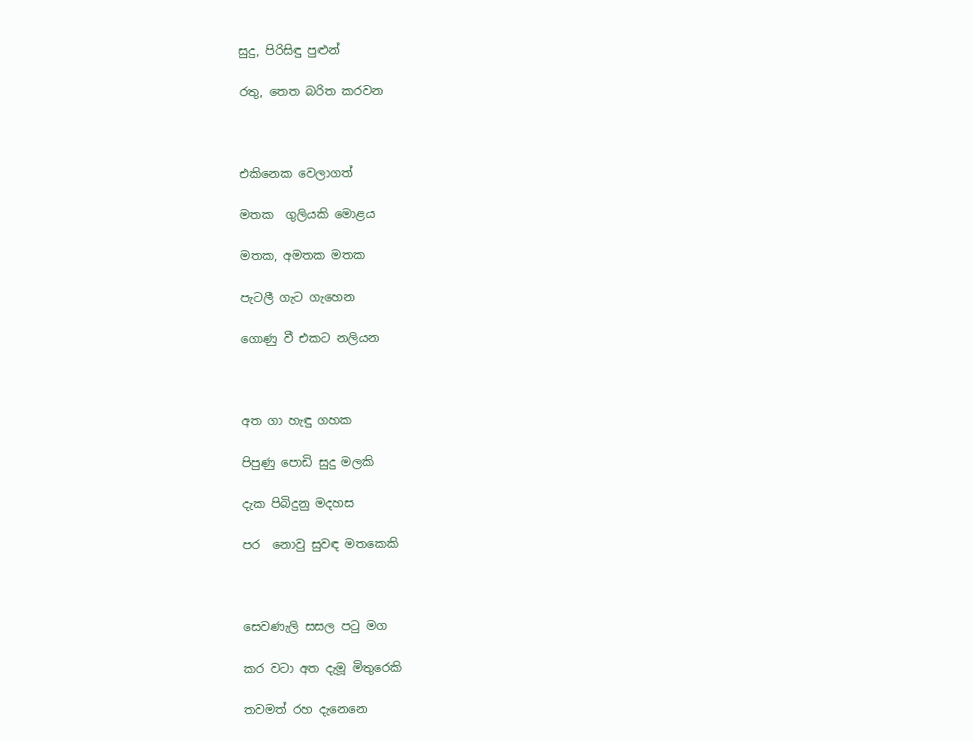සුදු, පිරිසිඳු පුළුන්

රතු, තෙත බරිත කරවන



එකිනෙක වෙලාගත්

මතක  ගුලියකි මොළය

මතක, අමතක මතක

පැටලී ගැට ගැහෙන

ගොණු වී එකට නලියන



අත ගා හැඳු ගහක

පිපුණු පොඩි සුදු මලකි

දැක පිබිදුනු මදහස

පර  නොවු සුවඳ මතකෙකි



සෙවණැලි සසල පටු මග

කර වටා අත දැමූ මිතුරෙකි

තවමත් රහ දැනෙනෙ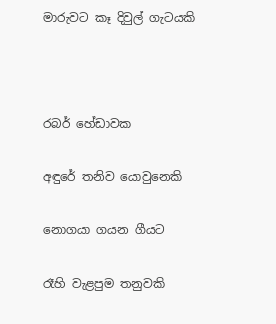මාරුවට කෑ දිවුල් ගැටයකි



රබර් හේඩාවක

අඳුරේ තනිව යොවුනෙකි

නොගයා ගයන ගීයට

රෑහි වැළපුම තනුවකි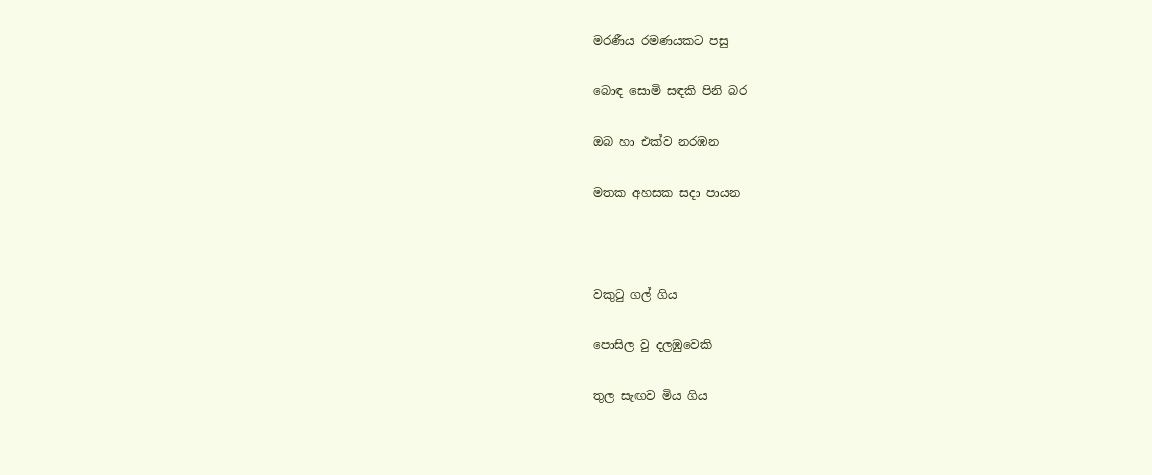මරණීය රමණයකට පසු

බොඳ සොමි සඳකි පිනි බර

ඔබ හා එක්ව නරඹන

මතක අහසක සදා පායන



වකුටු ගල් ගිය

පොසිල වු දලඹුවෙකි

තුල සැඟව මිය ගිය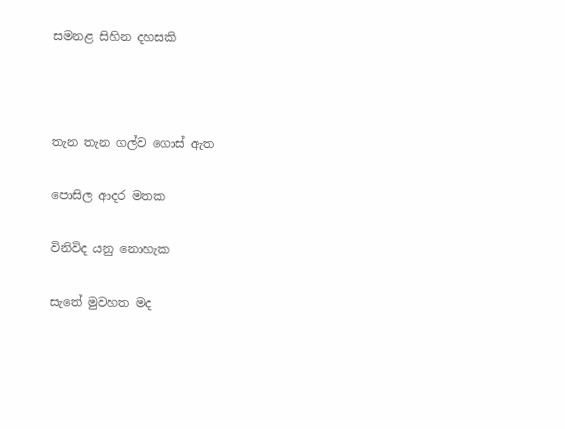සමනළ සිහින දහසකි



තැන තැන ගල්ව ගොස් ඇත

පොසිල ආදර මතක

විනිවිද යනු නොහැක

සැතේ මුවහත මද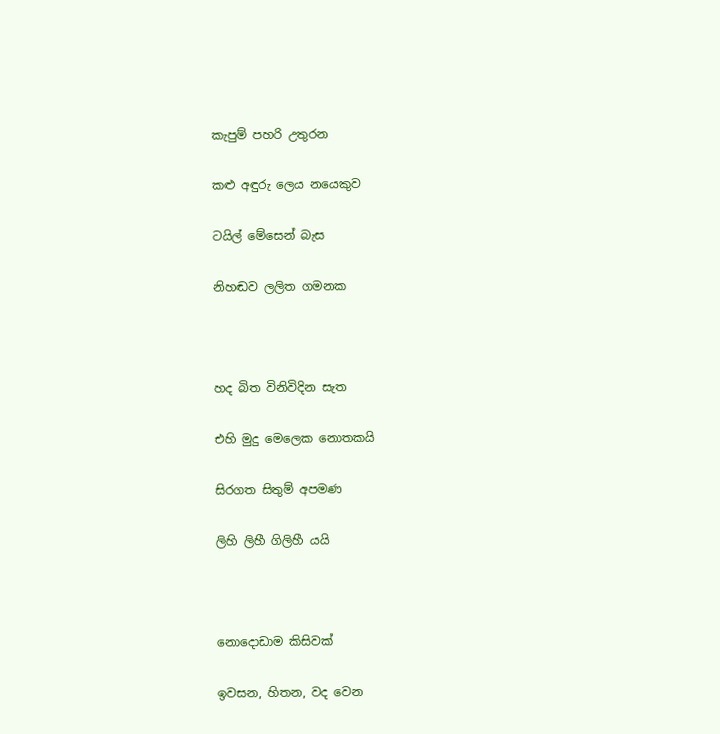කැපුම් පහරි උතුරන

කළු අඳුරු ලෙය නයෙකුව

ටයිල් මේසෙන් බැස

නිහඬව ලලිත ගමනක



හද බිත විනිවිදින සැත

එහි මුදු මෙලෙක නොතකයි

සිරගත සිතුම් අපමණ

ලිහි ලිහී ගිලිහී යයි



නොදොඩාම කිසිවක්

ඉවසන, හිතන, වද වෙන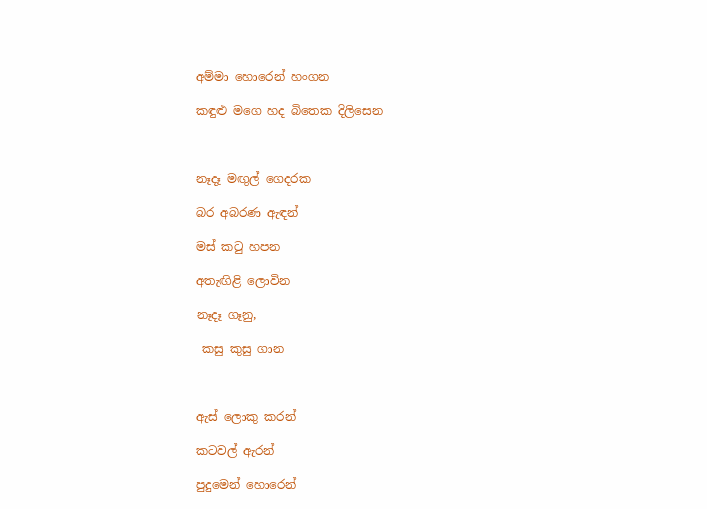අම්මා හොරෙන් හංගන

කඳුළු මගෙ හද බිතෙක දිලිසෙන



නෑදෑ මඟුල් ගෙදරක

බර අබරණ ඇඳන්

මස් කටු හපන

අතැඟිළි ලොවින

නෑදෑ ගෑනු,

 කසු කුසු ගාන



ඇස් ලොකු කරන්

කටවල් ඇරන්

පුදුමෙන් හොරෙන්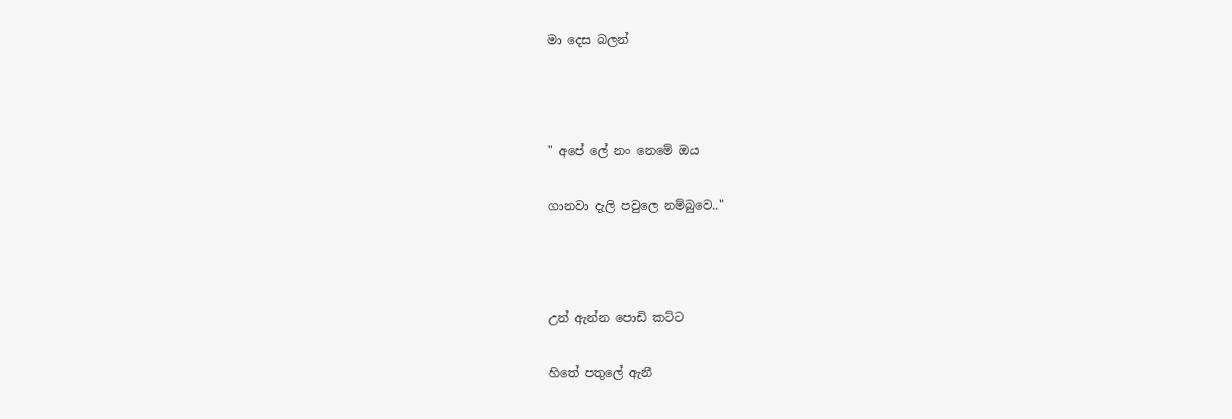මා දෙස බලන්



" අපේ ලේ නං නෙමේ ඔය

ගානවා දැලි පවුලෙ නම්බුවෙ.."



උන් ඇන්න පොඩි කට්ට

හිතේ පතුලේ ඇනී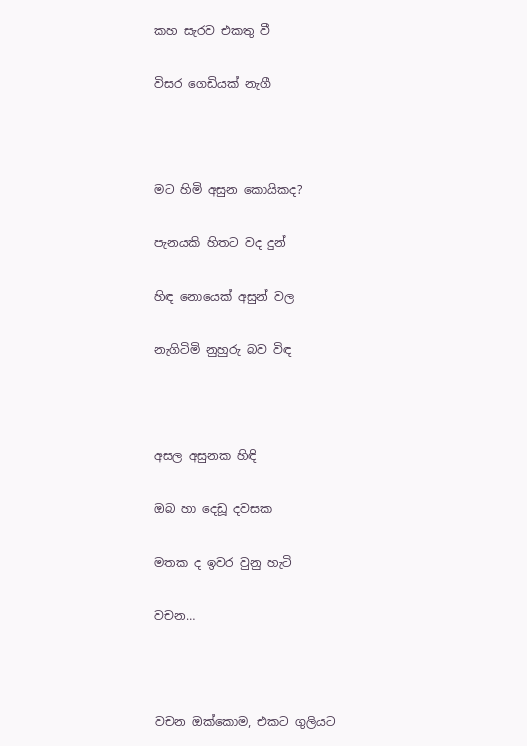කහ සැරව එකතු වී

විසර ගෙඩියක් නැගී



මට හිමි අසුන කොයිකද?

පැනයකි හිතට වද දුන්

හිඳ නොයෙක් අසුන් වල

නැගිටිමි නුහුරු බව විඳ



අසල අසුනක හිඳි

ඔබ හා දෙඩූ දවසක

මතක ද ඉවර වුනු හැටි

වචන…



වචන ඔක්කොම, එකට ගුලියට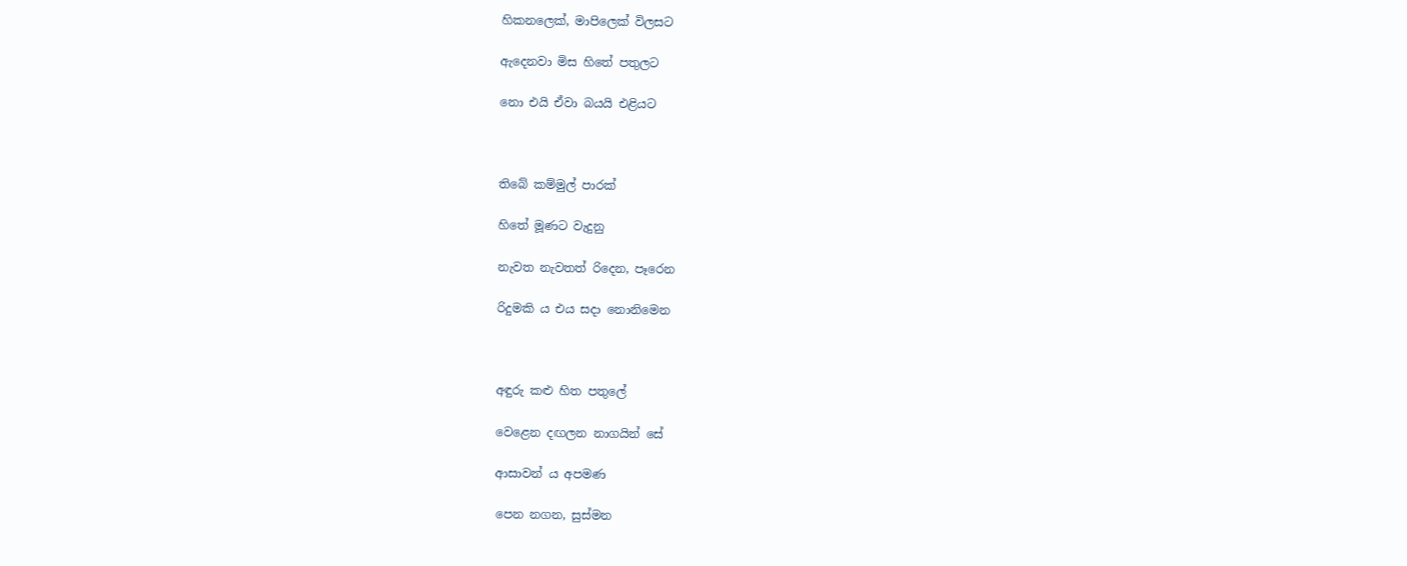හිකනලෙක්, මාපිලෙක් විලසට

ඇදෙනවා මිස හිතේ පතුලට

නො එයි ඒවා බයයි එළියට



තිබේ කම්මුල් පාරක්

හිතේ මූණට වැදුනු

නැවත නැවතත් රිදෙන, පෑරෙන

රිදුමකි ය එය සදා නොනිමෙන



අඳුරු කළු හිත පතුලේ

වෙළෙන දඟලන නාගයින් සේ

ආසාවන් ය අපමණ

පෙන නගන, සුස්මන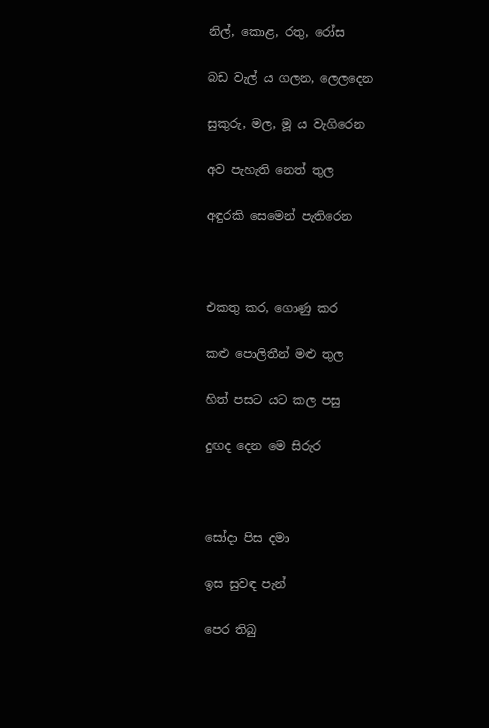නිල්, කොළ, රතු, රෝස

බඩ වැල් ය ගලන, ලෙලදෙන

සුකුරු, මල, මූ ය වැගිරෙන

අව පැහැති නෙත් තුල

අඳුරකි සෙමෙන් පැතිරෙන



එකතු කර, ගොණු කර

කළු පොලිතීන් මළු තුල

හිත් පසට යට කල පසු

දුඟද දෙන මෙ සිරුර



සෝදා පිස දමා

ඉස සුවඳ පැන්

පෙර තිබු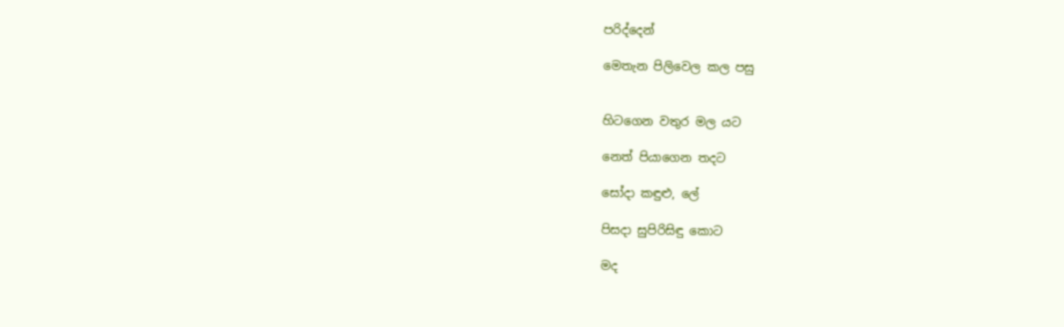පරිද්දෙන්

මෙතැන පිලිවෙල කල පසු


හිටගෙන වතුර මල යට

නෙත් පියාගෙන තදට

සෝදා කඳුළු, ලේ

පිසදා සුපිරිසිඳු කොට

මද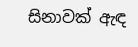සිනාවක් ඇඳ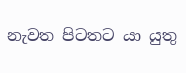නැවත පිටතට යා යුතු